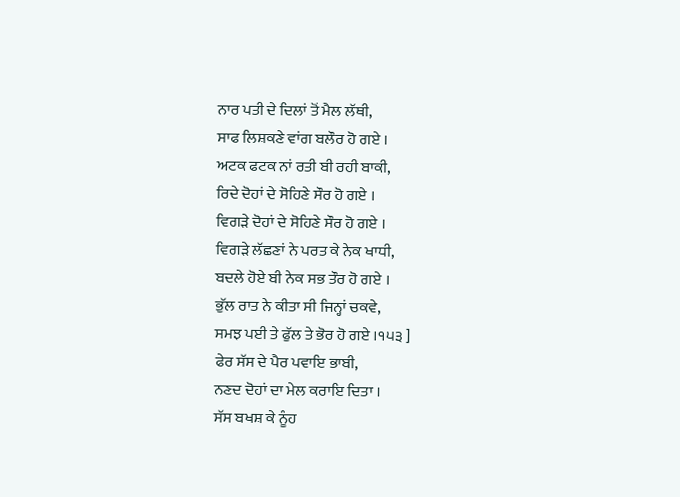ਨਾਰ ਪਤੀ ਦੇ ਦਿਲਾਂ ਤੋਂ ਮੈਲ ਲੱਥੀ,
ਸਾਫ ਲਿਸ਼ਕਣੇ ਵਾਂਗ ਬਲੌਰ ਹੋ ਗਏ ।
ਅਟਕ ਫਟਕ ਨਾਂ ਰਤੀ ਬੀ ਰਹੀ ਬਾਕੀ,
ਰਿਦੇ ਦੋਹਾਂ ਦੇ ਸੋਹਿਣੇ ਸੌਰ ਹੋ ਗਏ ।
ਵਿਗੜੇ ਦੋਹਾਂ ਦੇ ਸੋਹਿਣੇ ਸੌਰ ਹੋ ਗਏ ।
ਵਿਗੜੇ ਲੱਛਣਾਂ ਨੇ ਪਰਤ ਕੇ ਨੇਕ ਖਾਧੀ,
ਬਦਲੇ ਹੋਏ ਬੀ ਨੇਕ ਸਭ ਤੌਰ ਹੋ ਗਏ ।
ਭੁੱਲ ਰਾਤ ਨੇ ਕੀਤਾ ਸੀ ਜਿਨ੍ਹਾਂ ਚਕਵੇ,
ਸਮਝ ਪਈ ਤੇ ਫੁੱਲ ਤੇ ਭੋਰ ਹੋ ਗਏ ।੧੫੩ ]
ਫੇਰ ਸੱਸ ਦੇ ਪੈਰ ਪਵਾਇ ਭਾਬੀ,
ਨਣਦ ਦੋਹਾਂ ਦਾ ਮੇਲ ਕਰਾਇ ਦਿਤਾ ।
ਸੱਸ ਬਖਸ਼ ਕੇ ਨੂੰਹ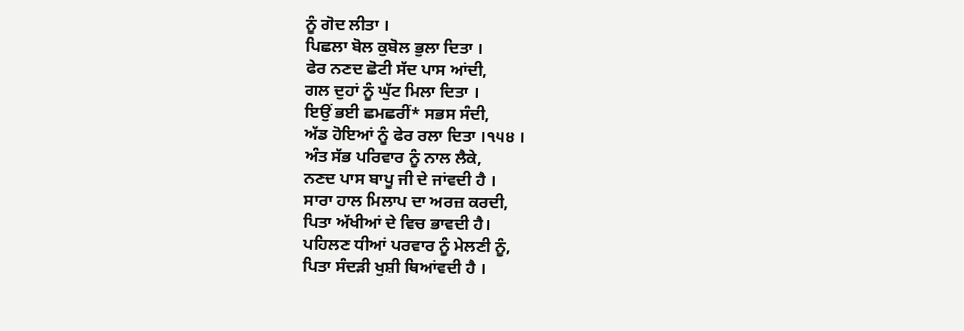ਨੂੰ ਗੋਦ ਲੀਤਾ ।
ਪਿਛਲਾ ਬੋਲ ਕੁਬੋਲ ਭੁਲਾ ਦਿਤਾ ।
ਫੇਰ ਨਣਦ ਛੋਟੀ ਸੱਦ ਪਾਸ ਆਂਦੀ,
ਗਲ ਦੁਹਾਂ ਨੂੰ ਘੁੱਟ ਮਿਲਾ ਦਿਤਾ ।
ਇਉਂ ਭਈ ਛਮਛਰੀਂ* ਸਭਸ ਸੰਦੀ,
ਅੱਡ ਹੋਇਆਂ ਨੂੰ ਫੇਰ ਰਲਾ ਦਿਤਾ ।੧੫੪ ।
ਅੰਤ ਸੱਭ ਪਰਿਵਾਰ ਨੂੰ ਨਾਲ ਲੈਕੇ,
ਨਣਦ ਪਾਸ ਬਾਪੂ ਜੀ ਦੇ ਜਾਂਵਦੀ ਹੈ ।
ਸਾਰਾ ਹਾਲ ਮਿਲਾਪ ਦਾ ਅਰਜ਼ ਕਰਦੀ,
ਪਿਤਾ ਅੱਖੀਆਂ ਦੇ ਵਿਚ ਭਾਵਦੀ ਹੈ।
ਪਹਿਲਣ ਧੀਆਂ ਪਰਵਾਰ ਨੂੰ ਮੇਲਣੀ ਨੂੰ,
ਪਿਤਾ ਸੰਦੜੀ ਖੁਸ਼ੀ ਥਿਆਂਵਦੀ ਹੈ ।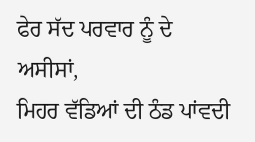ਫੇਰ ਸੱਦ ਪਰਵਾਰ ਨੂੰ ਦੇ ਅਸੀਸਾਂ,
ਮਿਹਰ ਵੱਡਿਆਂ ਦੀ ਠੰਡ ਪਾਂਵਦੀ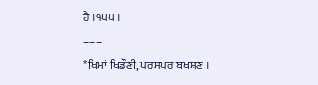ਹੈ ।੧੫੫ ।
–––
*ਖਿਮਾਂ ਖਿਡੌਣੀ, ਪਰਸਪਰ ਬਖਸ਼ਣ ।